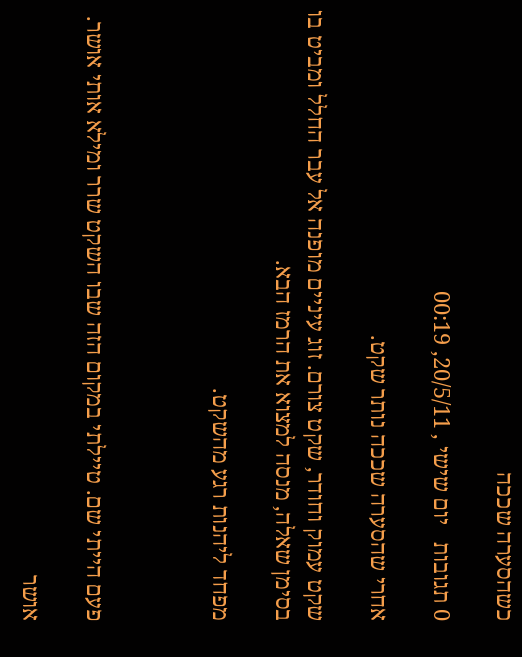כשהסערה שככה

0 תגובות   יום שישי , 20/5/11, 00:19

אחרי שהסערה שככה נותר שקט.

שקט עמוק וחודר, שקט צורם. זוג עיניים מופנה אל עבר החלל ומביט בו בסימן שאלה, מנסה למצוא את הרמז הבא.

מפחד ליהנות רגע מהשקט.



פעם הייתי שם. טיילתי במקום הזה שבו השקט שרר ומילא אותי אושר.

אושר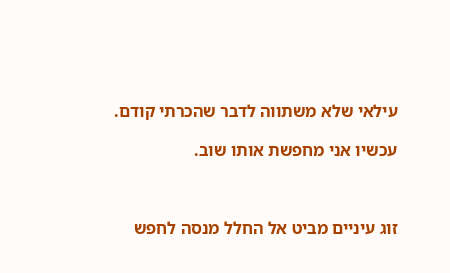עילאי שלא משתווה לדבר שהכרתי קודם.

עכשיו אני מחפשת אותו שוב.



זוג עיניים מביט אל החלל מנסה לחפש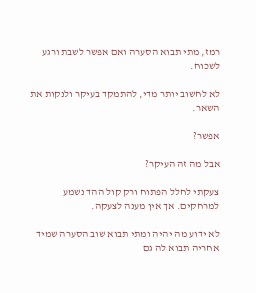רמז, מתי תבוא הסערה ואם אפשר לשבת ורגע לשכוח.

לא לחשוב יותר מדי, להתמקד בעיקר ולנקות את השאר.

אפשר?

אבל מה זה העיקר?

צעקתי לחלל הפתוח ורק קול ההד נשמע למרחקים. אך אין מענה לצעקה.

לא ידוע מה יהיה ומתי תבוא שוב הסערה שמיד אחריה תבוא לה גם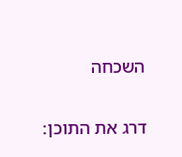השכחה

דרג את התוכן: